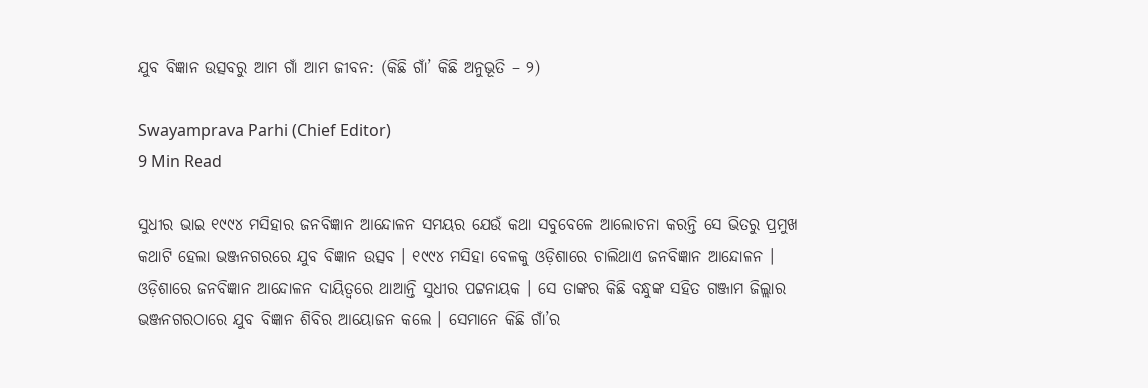ଯୁବ ବିଜ୍ଞାନ ଉତ୍ସବରୁ ଆମ ଗାଁ ଆମ ଜୀବନ: (କିଛି ଗାଁ’ କିଛି ଅନୁଭୂତି – ୨)

Swayamprava Parhi (Chief Editor)
9 Min Read

ସୁଧୀର ଭାଇ ୧୯୯୪ ମସିହାର ଜନବିଜ୍ଞାନ ଆନ୍ଦୋଳନ ସମୟର ଯେଉଁ କଥା ସବୁବେଳେ ଆଲୋଚନା କରନ୍ତି ସେ ଭିତରୁ ପ୍ରମୁଖ କଥାଟି ହେଲା ଭଞ୍ଜନଗରରେ ଯୁବ ବିଜ୍ଞାନ ଉତ୍ସବ । ୧୯୯୪ ମସିହା ବେଳକୁ ଓଡ଼ିଶାରେ ଚାଲିଥାଏ ଜନବିଜ୍ଞାନ ଆନ୍ଦୋଳନ । ଓଡ଼ିଶାରେ ଜନବିଜ୍ଞାନ ଆନ୍ଦୋଳନ ଦାୟିତ୍ଵରେ ଥାଆନ୍ତି ସୁଧୀର ପଟ୍ଟନାୟକ । ସେ ତାଙ୍କର କିଛି ବନ୍ଧୁଙ୍କ ସହିତ ଗଞ୍ଜାମ ଜିଲ୍ଲାର ଭଞ୍ଜନଗରଠାରେ ଯୁବ ବିଜ୍ଞାନ ଶିବିର ଆୟୋଜନ କଲେ । ସେମାନେ କିଛି ଗାଁ’ର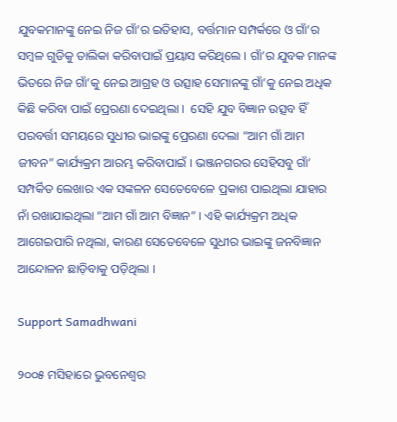ଯୁବକମାନଙ୍କୁ ନେଇ ନିଜ ଗାଁ’ର ଇତିହାସ, ବର୍ତ୍ତମାନ ସମ୍ପର୍କରେ ଓ ଗାଁ’ର ସମ୍ବଳ ଗୁଡିକୁ ତାଲିକା କରିବାପାଇଁ ପ୍ରୟାସ କରିଥିଲେ । ଗାଁ’ର ଯୁବକ ମାନଙ୍କ ଭିତରେ ନିଜ ଗାଁ’କୁ ନେଇ ଆଗ୍ରହ ଓ ଉତ୍ସାହ ସେମାନଙ୍କୁ ଗାଁ’କୁ ନେଇ ଅଧିକ କିଛି କରିବା ପାଇଁ ପ୍ରେରଣା ଦେଇଥିଲା ।  ସେହି ଯୁବ ବିଜ୍ଞାନ ଉତ୍ସବ ହିଁ ପରବର୍ତ୍ତୀ ସମୟରେ ସୁଧୀର ଭାଇଙ୍କୁ ପ୍ରେରଣା ଦେଲା “ଆମ ଗାଁ ଆମ ଜୀବନ” କାର୍ଯ୍ୟକ୍ରମ ଆରମ୍ଭ କରିବାପାଇଁ । ଭଞ୍ଜନଗରର ସେହିସବୁ ଗାଁ’ ସମ୍ପର୍କିତ ଲେଖାର ଏକ ସଙ୍କଳନ ସେତେବେଳେ ପ୍ରକାଶ ପାଇଥିଲା ଯାହାର ନାଁ ରଖାଯାଇଥିଲା “ଆମ ଗାଁ ଆମ ବିଜ୍ଞାନ” । ଏହି କାର୍ଯ୍ୟକ୍ରମ ଅଧିକ ଆଗେଇପାରି ନଥିଲା, କାରଣ ସେତେବେଳେ ସୁଧୀର ଭାଇଙ୍କୁ ଜନବିଜ୍ଞାନ ଆନ୍ଦୋଳନ ଛାଡ଼ିବାକୁ ପଡ଼ିଥିଲା ।

Support Samadhwani

୨୦୦୫ ମସିହାରେ ଭୁବନେଶ୍ୱର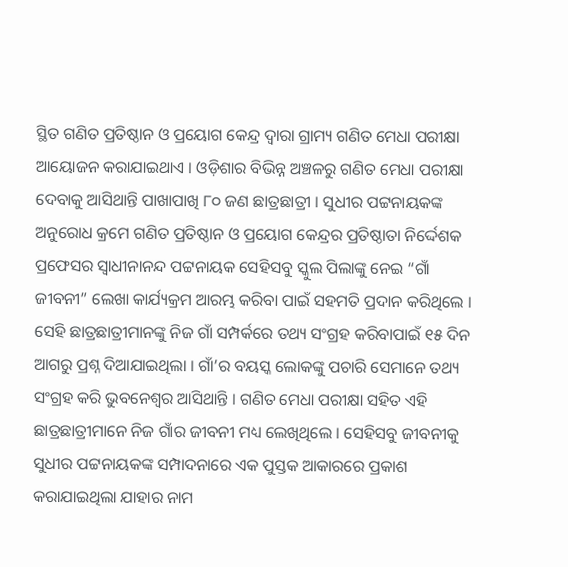ସ୍ଥିତ ଗଣିତ ପ୍ରତିଷ୍ଠାନ ଓ ପ୍ରୟୋଗ କେନ୍ଦ୍ର ଦ୍ୱାରା ଗ୍ରାମ୍ୟ ଗଣିତ ମେଧା ପରୀକ୍ଷା ଆୟୋଜନ କରାଯାଇଥାଏ । ଓଡ଼ିଶାର ବିଭିନ୍ନ ଅଞ୍ଚଳରୁ ଗଣିତ ମେଧା ପରୀକ୍ଷା ଦେବାକୁ ଆସିଥାନ୍ତି ପାଖାପାଖି ୮୦ ଜଣ ଛାତ୍ରଛାତ୍ରୀ । ସୁଧୀର ପଟ୍ଟନାୟକଙ୍କ ଅନୁରୋଧ କ୍ରମେ ଗଣିତ ପ୍ରତିଷ୍ଠାନ ଓ ପ୍ରୟୋଗ କେନ୍ଦ୍ରର ପ୍ରତିଷ୍ଠାତା ନିର୍ଦ୍ଦେଶକ ପ୍ରଫେସର ସ୍ୱାଧୀନାନନ୍ଦ ପଟ୍ଟନାୟକ ସେହିସବୁ ସ୍କୁଲ ପିଲାଙ୍କୁ ନେଇ “ଗାଁ ଜୀବନୀ” ଲେଖା କାର୍ଯ୍ୟକ୍ରମ ଆରମ୍ଭ କରିବା ପାଇଁ ସହମତି ପ୍ରଦାନ କରିଥିଲେ । ସେହି ଛାତ୍ରଛାତ୍ରୀମାନଙ୍କୁ ନିଜ ଗାଁ ସମ୍ପର୍କରେ ତଥ୍ୟ ସଂଗ୍ରହ କରିବାପାଇଁ ୧୫ ଦିନ ଆଗରୁ ପ୍ରଶ୍ନ ଦିଆଯାଇଥିଲା । ଗାଁ’ର ବୟସ୍କ ଲୋକଙ୍କୁ ପଚାରି ସେମାନେ ତଥ୍ୟ ସଂଗ୍ରହ କରି ଭୁବନେଶ୍ଵର ଆସିଥାନ୍ତି । ଗଣିତ ମେଧା ପରୀକ୍ଷା ସହିତ ଏହି ଛାତ୍ରଛାତ୍ରୀମାନେ ନିଜ ଗାଁର ଜୀବନୀ ମଧ୍ୟ ଲେଖିଥିଲେ । ସେହିସବୁ ଜୀବନୀକୁ ସୁଧୀର ପଟ୍ଟନାୟକଙ୍କ ସମ୍ପାଦନାରେ ଏକ ପୁସ୍ତକ ଆକାରରେ ପ୍ରକାଶ କରାଯାଇଥିଲା ଯାହାର ନାମ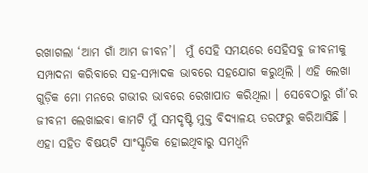ରଖାଗଲା ‘ଆମ ଗାଁ ଆମ ଜୀବନ’।  ମୁଁ ସେହି ସମୟରେ ସେହିସବୁ ଜୀବନୀକୁ ସମ୍ପାଦନା କରିବାରେ ସହ-ସମ୍ପାଦକ ଭାବରେ ସହଯୋଗ କରୁଥିଲି । ଏହି ଲେଖା ଗୁଡ଼ିକ ମୋ ମନରେ ଗଭୀର ଭାବରେ ରେଖାପାତ କରିଥିଲା । ସେବେଠାରୁ ଗାଁ’ର ଜୀବନୀ ଲେଖାଇବା କାମଟି ମୁଁ ସମଦୃଷ୍ଟି ମୁକ୍ତ ବିଦ୍ୟାଳୟ ତରଫରୁ କରିଆସିଛି । ଏହା ସହିତ ବିଷୟଟି ସାଂସ୍କୃତିକ ହୋଇଥିବାରୁ ସମଧ୍ଵନି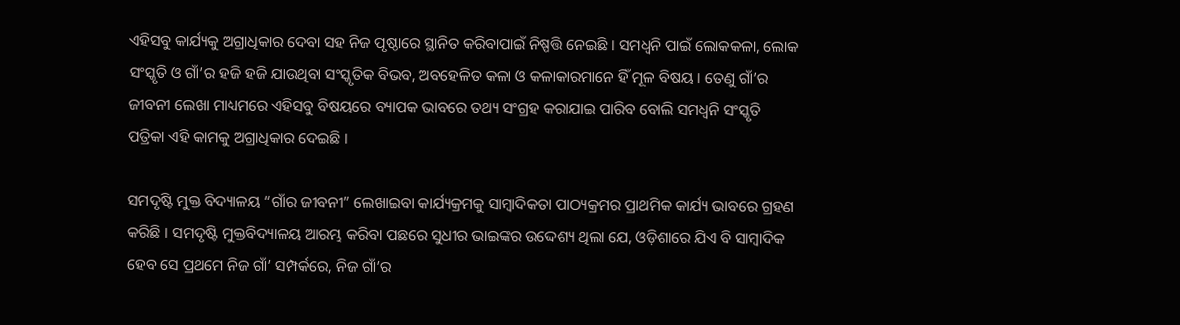ଏହିସବୁ କାର୍ଯ୍ୟକୁ ଅଗ୍ରାଧିକାର ଦେବା ସହ ନିଜ ପୃଷ୍ଠାରେ ସ୍ଥାନିତ କରିବାପାଇଁ ନିଷ୍ପତ୍ତି ନେଇଛି । ସମଧ୍ୱନି ପାଇଁ ଲୋକକଳା, ଲୋକ ସଂସ୍କୃତି ଓ ଗାଁ’ର ହଜି ହଜି ଯାଉଥିବା ସଂସ୍କୃତିକ ବିଭବ, ଅବହେଳିତ କଳା ଓ କଳାକାରମାନେ ହିଁ ମୂଳ ବିଷୟ । ତେଣୁ ଗାଁ’ର ଜୀବନୀ ଲେଖା ମାଧ୍ୟମରେ ଏହିସବୁ ବିଷୟରେ ବ୍ୟାପକ ଭାବରେ ତଥ୍ୟ ସଂଗ୍ରହ କରାଯାଇ ପାରିବ ବୋଲି ସମଧ୍ଵନି ସଂସ୍କୃତି ପତ୍ରିକା ଏହି କାମକୁ ଅଗ୍ରାଧିକାର ଦେଇଛି ।

ସମଦୃଷ୍ଟି ମୁକ୍ତ ବିଦ୍ୟାଳୟ “ଗାଁର ଜୀବନୀ” ଲେଖାଇବା କାର୍ଯ୍ୟକ୍ରମକୁ ସାମ୍ବାଦିକତା ପାଠ୍ୟକ୍ରମର ପ୍ରାଥମିକ କାର୍ଯ୍ୟ ଭାବରେ ଗ୍ରହଣ କରିଛି । ସମଦୃଷ୍ଟି ମୁକ୍ତବିଦ୍ୟାଳୟ ଆରମ୍ଭ କରିବା ପଛରେ ସୁଧୀର ଭାଇଙ୍କର ଉଦ୍ଦେଶ୍ୟ ଥିଲା ଯେ, ଓଡ଼ିଶାରେ ଯିଏ ବି ସାମ୍ବାଦିକ ହେବ ସେ ପ୍ରଥମେ ନିଜ ଗାଁ’ ସମ୍ପର୍କରେ, ନିଜ ଗାଁ’ର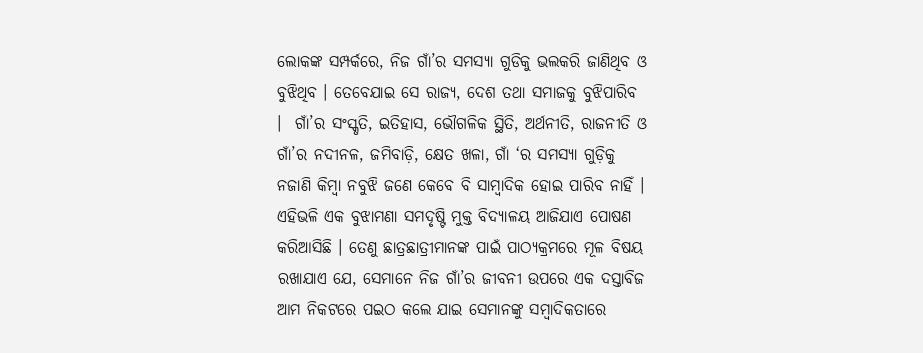ଲୋକଙ୍କ ସମ୍ପର୍କରେ, ନିଜ ଗାଁ’ର ସମସ୍ୟା ଗୁଡିକୁ ଭଲକରି ଜାଣିଥିବ ଓ ବୁଝିଥିବ । ତେବେଯାଇ ସେ ରାଜ୍ୟ, ଦେଶ ତଥା ସମାଜକୁ ବୁଝିପାରିବ ।  ଗାଁ’ର ସଂସ୍କୃତି, ଇତିହାସ, ଭୌଗଳିକ ସ୍ଥିତି, ଅର୍ଥନୀତି, ରାଜନୀତି ଓ ଗାଁ’ର ନଦୀନଳ, ଜମିବାଡ଼ି, କ୍ଷେତ ଖଳା, ଗାଁ ‘ର ସମସ୍ୟା ଗୁଡ଼ିକୁ ନଜାଣି କିମ୍ବା ନବୁଝି ଜଣେ କେବେ ବି ସାମ୍ବାଦିକ ହୋଇ ପାରିବ ନାହିଁ । ଏହିଭଳି ଏକ ବୁଝାମଣା ସମଦୃଷ୍ଟି ମୁକ୍ତ ବିଦ୍ୟାଳୟ ଆଜିଯାଏ ପୋଷଣ କରିଆସିଛି । ତେଣୁ ଛାତ୍ରଛାତ୍ରୀମାନଙ୍କ ପାଇଁ ପାଠ୍ୟକ୍ରମରେ ମୂଳ ବିଷୟ ରଖାଯାଏ ଯେ, ସେମାନେ ନିଜ ଗାଁ’ର ଜୀବନୀ ଉପରେ ଏକ ଦସ୍ତାବିଜ ଆମ ନିକଟରେ ପଇଠ କଲେ ଯାଇ ସେମାନଙ୍କୁ ସମ୍ବାଦିକତାରେ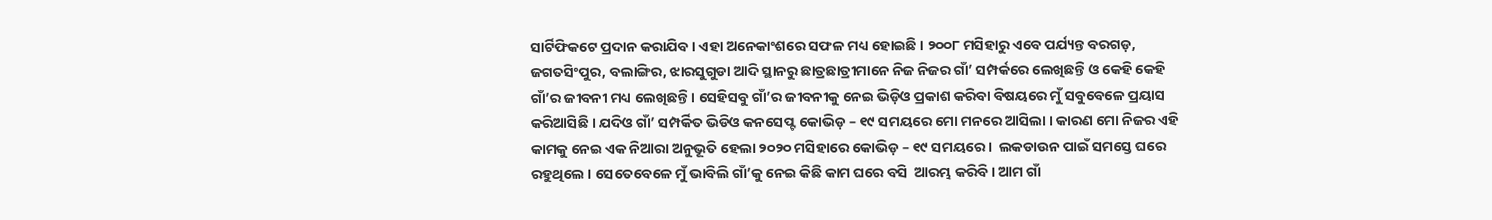ସାର୍ଟିଫିକଟେ ପ୍ରଦାନ କରାଯିବ । ଏହା ଅନେକାଂଶରେ ସଫଳ ମଧ୍ୟ ହୋଇଛି । ୨୦୦୮ ମସିହାରୁ ଏବେ ପର୍ଯ୍ୟନ୍ତ ବରଗଡ଼, ଜଗତସିଂପୁର, ବଲାଙ୍ଗିର, ଝାରସୁଗୁଡା ଆଦି ସ୍ଥାନରୁ ଛାତ୍ରଛାତ୍ରୀମାନେ ନିଜ ନିଜର ଗାଁ’ ସମ୍ପର୍କରେ ଲେଖିଛନ୍ତି ଓ କେହି କେହି ଗାଁ’ର ଜୀବନୀ ମଧ୍ୟ ଲେଖିଛନ୍ତି । ସେହିସବୁ ଗାଁ’ର ଜୀବନୀକୁ ନେଇ ଭିଡ଼ିଓ ପ୍ରକାଶ କରିବା ବିଷୟରେ ମୁଁ ସବୁବେଳେ ପ୍ରୟାସ କରିଆସିଛି । ଯଦିଓ ଗାଁ’ ସମ୍ପର୍କିତ ଭିଡିଓ କନସେପ୍ଟ କୋଭିଡ଼ – ୧୯ ସମୟରେ ମୋ ମନରେ ଆସିଲା । କାରଣ ମୋ ନିଜର ଏହି କାମକୁ ନେଇ ଏକ ନିଆରା ଅନୁଭୂତି ହେଲା ୨୦୨୦ ମସିହାରେ କୋଭିଡ଼ – ୧୯ ସମୟରେ ।  ଲକଡାଉନ ପାଇଁ ସମସ୍ତେ ଘରେ ରହୁଥିଲେ । ସେତେବେଳେ ମୁଁ ଭାବିଲି ଗାଁ’କୁ ନେଇ କିଛି କାମ ଘରେ ବସି  ଆରମ୍ଭ କରିବି। ଆମ ଗାଁ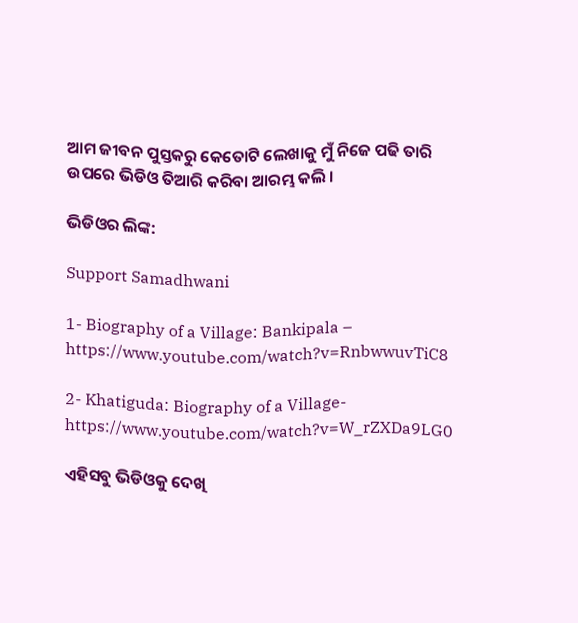ଆମ ଜୀବନ ପୁସ୍ତକରୁ କେତୋଟି ଲେଖାକୁ ମୁଁ ନିଜେ ପଢି ତାରି ଉପରେ ଭିଡିଓ ତିଆରି କରିବା ଆରମ୍ଭ କଲି ।

ଭିଡିଓର ଲିଙ୍କ:

Support Samadhwani

1- Biography of a Village: Bankipala – https://www.youtube.com/watch?v=RnbwwuvTiC8

2- Khatiguda: Biography of a Village- https://www.youtube.com/watch?v=W_rZXDa9LG0

ଏହିସବୁ ଭିଡିଓକୁ ଦେଖି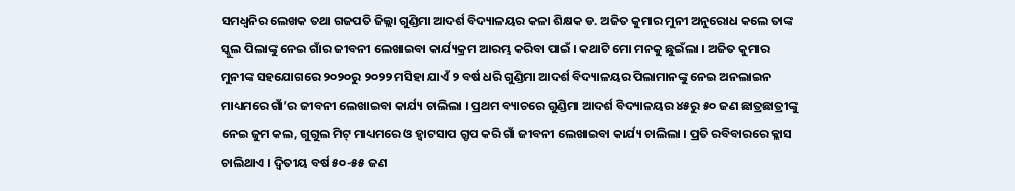ସମଧ୍ଵନିର ଲେଖକ ତଥା ଗଜପତି ଜିଲ୍ଲା ଗୁଣ୍ଡିମା ଆଦର୍ଶ ବିଦ୍ୟାଳୟର କଳା ଶିକ୍ଷକ ଡ. ଅଜିତ କୁମାର ମୁନୀ ଅନୁରୋଧ କଲେ ତାଙ୍କ ସ୍କୁଲ ପିଲାଙ୍କୁ ନେଇ ଗାଁର ଜୀବନୀ ଲେଖାଇବା କାର୍ଯ୍ୟକ୍ରମ ଆରମ୍ଭ କରିବା ପାଇଁ । କଥାଟି ମୋ ମନକୁ ଛୁଇଁଲା । ଅଜିତ କୁମାର ମୁନୀଙ୍କ ସହଯୋଗରେ ୨୦୨୦ରୁ ୨୦୨୨ ମସିହା ଯାଏଁ ୨ ବର୍ଷ ଧରି ଗୁଣ୍ଡିମା ଆଦର୍ଶ ବିଦ୍ୟାଳୟର ପିଲାମାନଙ୍କୁ ନେଇ ଅନଲାଇନ ମାଧ୍ୟମରେ ଗାଁ’ର ଜୀବନୀ ଲେଖାଇବା କାର୍ଯ୍ୟ ଚାଲିଲା । ପ୍ରଥମ ବ୍ୟାଚରେ ଗୁଣ୍ଡିମା ଆଦର୍ଶ ବିଦ୍ୟାଳୟର ୪୫ରୁ ୫୦ ଜଣ ଛାତ୍ରଛାତ୍ରୀଙ୍କୁ ନେଇ ଜୁମ କଲ, ଗୁଗୁଲ ମିଟ୍ ମାଧ୍ୟମରେ ଓ ହ୍ୱାଟସାପ ଗ୍ରୃପ କରି ଗାଁ ଜୀବନୀ ଲେଖାଇବା କାର୍ଯ୍ୟ ଚାଲିଲା । ପ୍ରତି ରବିବାରରେ କ୍ଳାସ ଚାଲିଥାଏ । ଦ୍ଵିତୀୟ ବର୍ଷ ୫୦-୫୫ ଜଣ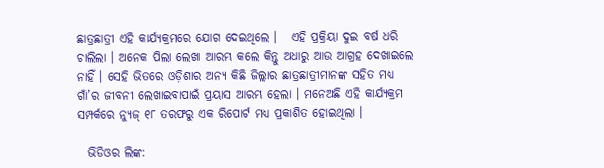ଛାତ୍ରଛାତ୍ରୀ ଏହି କାର୍ଯ୍ୟକ୍ରମରେ ଯୋଗ ଦେଇଥିଲେ ।   ଏହି ପ୍ରକ୍ରିୟା ଦୁଇ ବର୍ଷ ଧରି ଚାଲିଲା । ଅନେକ ପିଲା ଲେଖା ଆରମ୍ଭ କଲେ କିନ୍ତୁ ଅଧାରୁ ଆଉ ଆଗ୍ରହ ଦେଖାଇଲେ ନାହିଁ । ସେହି ଭିତରେ ଓଡ଼ିଶାର ଅନ୍ୟ କିଛି ଜିଲ୍ଲାର ଛାତ୍ରଛାତ୍ରୀମାନଙ୍କ ସହିତ ମଧ୍ୟ ଗାଁ’ର ଜୀବନୀ ଲେଖାଇବାପାଇଁ ପ୍ରୟାସ ଆରମ୍ଭ ହେଲା । ମନେଅଛି ଏହି କାର୍ଯ୍ୟକ୍ରମ ସମ୍ପର୍କରେ ନ୍ୟୁଜ୍ ୧୮ ତରଫରୁ ଏକ ରିପୋର୍ଟ ମଧ୍ୟ ପ୍ରକାଶିତ ହୋଇଥିଲା ।

  ଭିଡିଓର ଲିଙ୍କ: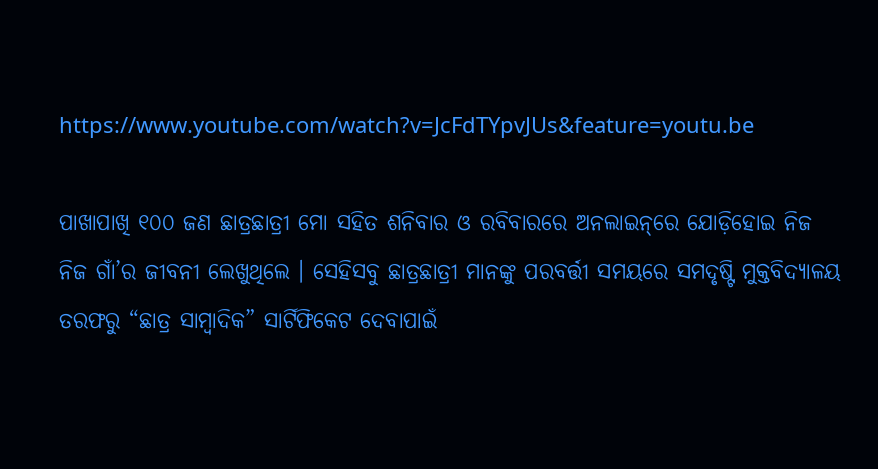https://www.youtube.com/watch?v=JcFdTYpvJUs&feature=youtu.be

ପାଖାପାଖି ୧୦୦ ଜଣ ଛାତ୍ରଛାତ୍ରୀ ମୋ ସହିତ ଶନିବାର ଓ ରବିବାରରେ ଅନଲାଇନ୍‌ରେ ଯୋଡ଼ିହୋଇ ନିଜ ନିଜ ଗାଁ’ର ଜୀବନୀ ଲେଖୁଥିଲେ । ସେହିସବୁ ଛାତ୍ରଛାତ୍ରୀ ମାନଙ୍କୁ ପରବର୍ତ୍ତୀ ସମୟରେ ସମଦୃଷ୍ଟି ମୁକ୍ତବିଦ୍ୟାଳୟ ତରଫରୁ “ଛାତ୍ର ସାମ୍ବାଦିକ” ସାର୍ଟିଫିକେଟ ଦେବାପାଇଁ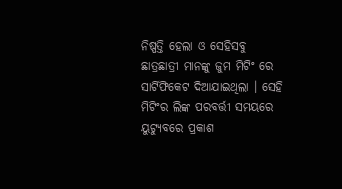ନିଷ୍ପତ୍ତି ହେଲା ଓ ସେହିସବୁ ଛାତ୍ରଛାତ୍ରୀ ମାନଙ୍କୁ ଜୁମ ମିଟିଂ ରେ ସାର୍ଟିଫିକେଟ ଦିଆଯାଇଥିଲା । ସେହି ମିଟିଂର ଲିଙ୍କ ପରବର୍ତ୍ତୀ ସମୟରେ ୟୁଟ୍ୟୁବରେ ପ୍ରକାଶ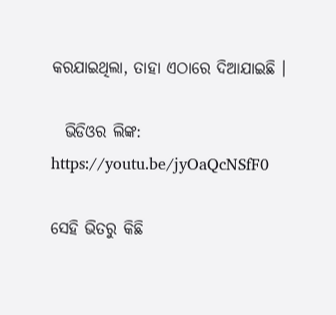କରଯାଇଥିଲା, ତାହା ଏଠାରେ ଦିଆଯାଇଛି ।

  ଭିଡିଓର ଲିଙ୍କ:   https://youtu.be/jyOaQcNSfF0

ସେହି ଭିତରୁ କିଛି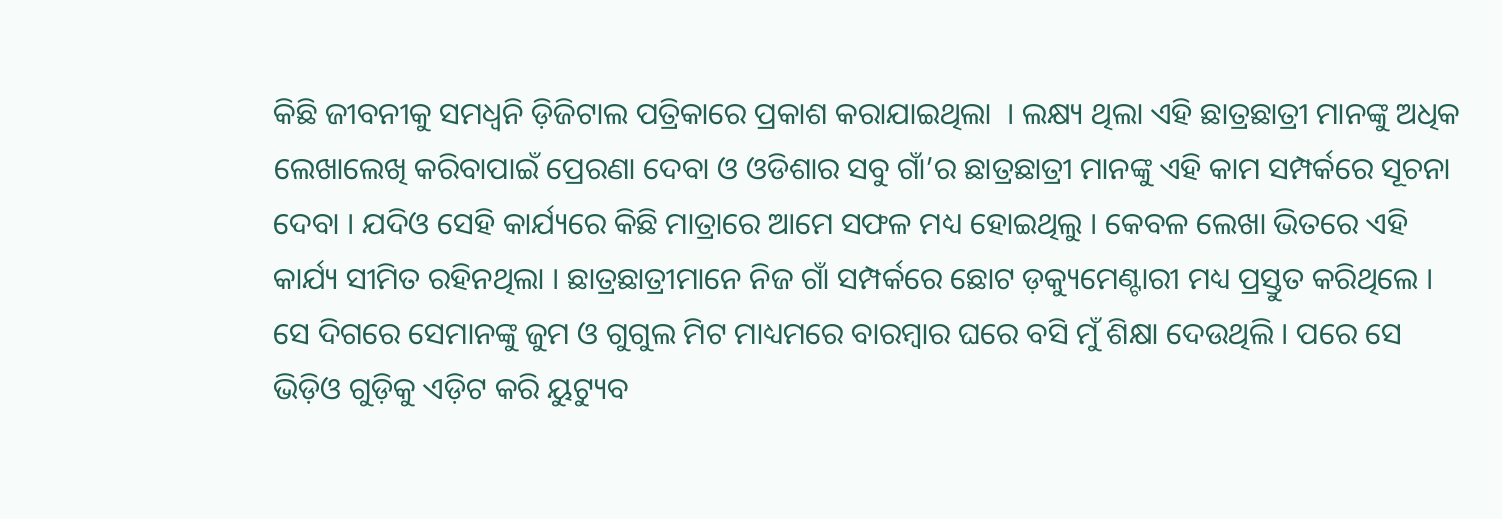କିଛି ଜୀବନୀକୁ ସମଧ୍ୱନି ଡ଼ିଜିଟାଲ ପତ୍ରିକାରେ ପ୍ରକାଶ କରାଯାଇଥିଲା  । ଲକ୍ଷ୍ୟ ଥିଲା ଏହି ଛାତ୍ରଛାତ୍ରୀ ମାନଙ୍କୁ ଅଧିକ ଲେଖାଲେଖି କରିବାପାଇଁ ପ୍ରେରଣା ଦେବା ଓ ଓଡିଶାର ସବୁ ଗାଁ’ର ଛାତ୍ରଛାତ୍ରୀ ମାନଙ୍କୁ ଏହି କାମ ସମ୍ପର୍କରେ ସୂଚନା ଦେବା । ଯଦିଓ ସେହି କାର୍ଯ୍ୟରେ କିଛି ମାତ୍ରାରେ ଆମେ ସଫଳ ମଧ୍ୟ ହୋଇଥିଲୁ । କେବଳ ଲେଖା ଭିତରେ ଏହି କାର୍ଯ୍ୟ ସୀମିତ ରହିନଥିଲା । ଛାତ୍ରଛାତ୍ରୀମାନେ ନିଜ ଗାଁ ସମ୍ପର୍କରେ ଛୋଟ ଡ଼କ୍ୟୁମେଣ୍ଟାରୀ ମଧ୍ୟ ପ୍ରସ୍ତୁତ କରିଥିଲେ । ସେ ଦିଗରେ ସେମାନଙ୍କୁ ଜୁମ ଓ ଗୁଗୁଲ ମିଟ ମାଧ୍ୟମରେ ବାରମ୍ବାର ଘରେ ବସି ମୁଁ ଶିକ୍ଷା ଦେଉଥିଲି । ପରେ ସେ ଭିଡ଼ିଓ ଗୁଡ଼ିକୁ ଏଡ଼ିଟ କରି ୟୁଟ୍ୟୁବ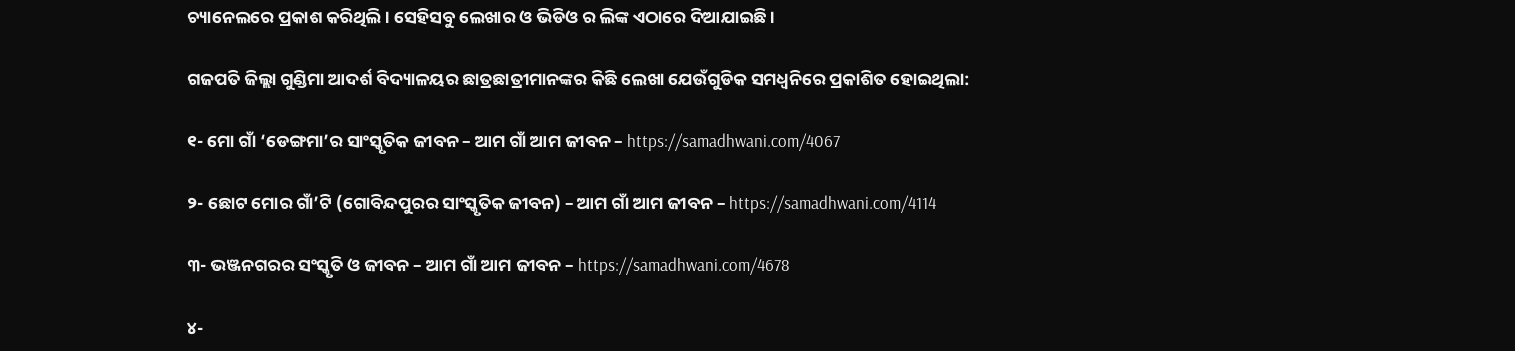ଚ୍ୟାନେଲରେ ପ୍ରକାଶ କରିଥିଲି । ସେହିସବୁ ଲେଖାର ଓ ଭିଡିଓ ର ଲିଙ୍କ ଏଠାରେ ଦିଆଯାଇଛି ।

ଗଜପତି ଜିଲ୍ଲା ଗୁଣ୍ଡିମା ଆଦର୍ଶ ବିଦ୍ୟାଳୟର ଛାତ୍ରଛାତ୍ରୀମାନଙ୍କର କିଛି ଲେଖା ଯେଉଁଗୁଡିକ ସମଧ୍ୱନିରେ ପ୍ରକାଶିତ ହୋଇଥିଲା:

୧- ମୋ ଗାଁ ‘ଡେଙ୍ଗମା’ର ସାଂସ୍କୃତିକ ଜୀବନ – ଆମ ଗାଁ ଆମ ଜୀବନ – https://samadhwani.com/4067

୨- ଛୋଟ ମୋର ଗାଁ’ଟି (ଗୋବିନ୍ଦପୁରର ସାଂସ୍କୃତିକ ଜୀବନ) – ଆମ ଗାଁ ଆମ ଜୀବନ – https://samadhwani.com/4114

୩- ଭଞ୍ଜନଗରର ସଂସ୍କୃତି ଓ ଜୀବନ – ଆମ ଗାଁ ଆମ ଜୀବନ – https://samadhwani.com/4678

୪-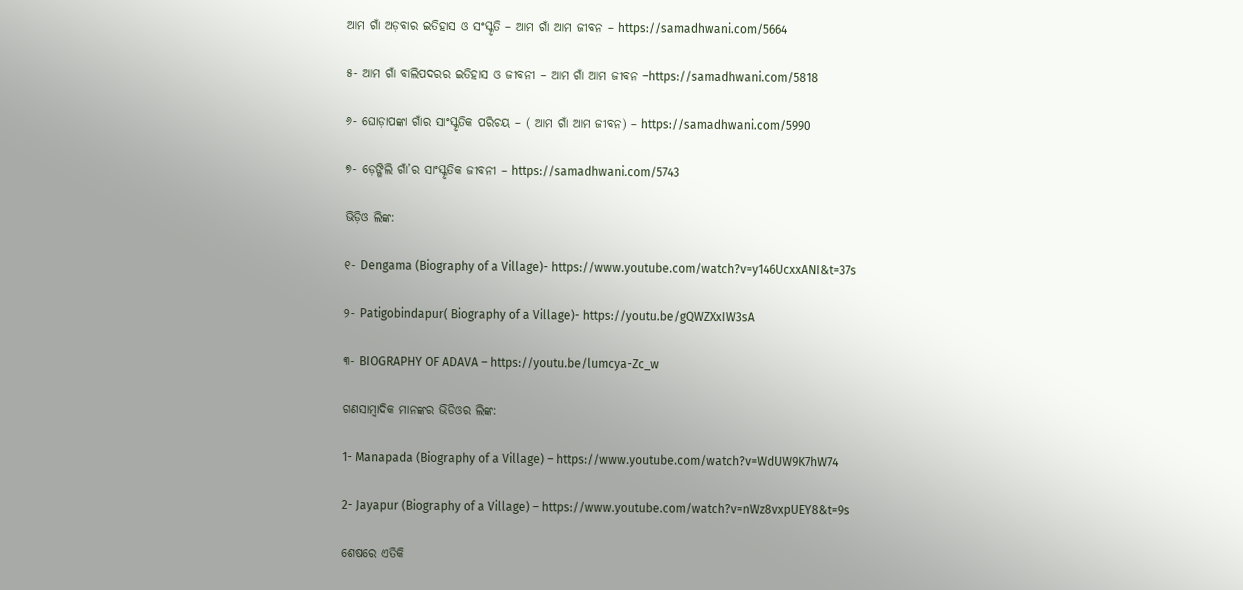ଆମ ଗାଁ ଅଡ଼ବାର ଇତିହାସ ଓ ସଂସ୍କୃତି – ଆମ ଗାଁ ଆମ ଜୀବନ – https://samadhwani.com/5664

୫- ଆମ ଗାଁ ବାଲିପଦରର ଇତିହାସ ଓ ଜୀବନୀ – ଆମ ଗାଁ ଆମ ଜୀବନ –https://samadhwani.com/5818

୬- ଘୋଡ଼ାପଙ୍କା ଗାଁର ସାଂସ୍କୃତିକ ପରିଚୟ – ( ଆମ ଗାଁ ଆମ ଜୀବନ) – https://samadhwani.com/5990

୭- ଡ଼େଙ୍ଗିଲି ଗାଁ’ର ସାଂସ୍କୃତିକ ଜୀବନୀ – https://samadhwani.com/5743

ଭିଡ଼ିଓ ଲିଙ୍କ:

୧- Dengama (Biography of a Village)- https://www.youtube.com/watch?v=y146UcxxANI&t=37s

୨- Patigobindapur( Biography of a Village)- https://youtu.be/gQWZXxIW3sA

୩- BIOGRAPHY OF ADAVA – https://youtu.be/lumcya-Zc_w

ଗଣସାମ୍ବାଦିକ ମାନଙ୍କର ଭିଡିଓର ଲିଙ୍କ:

1- Manapada (Biography of a Village) – https://www.youtube.com/watch?v=WdUW9K7hW74

2- Jayapur (Biography of a Village) – https://www.youtube.com/watch?v=nWz8vxpUEY8&t=9s

ଶେଷରେ ଏତିକି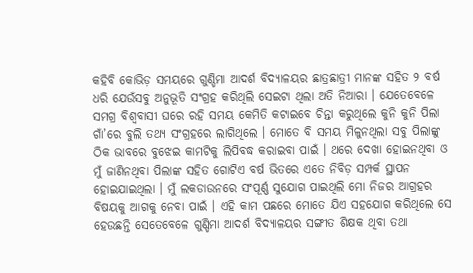କହିବି କୋଭିଡ଼ ସମୟରେ ଗୁଣ୍ଡିମା ଆଦର୍ଶ ବିଦ୍ୟାଳୟର ଛାତ୍ରଛାତ୍ରୀ ମାନଙ୍କ ସହିତ ୨ ବର୍ଷ ଧରି ଯେଉଁସବୁ ଅନୁଭୂତି ସଂଗ୍ରହ କରିଥିଲି ସେଇଟା ଥିଲା ଅତି ନିଆରା । ଯେତେବେଳେ ସମଗ୍ର ବିଶ୍ଵବାସୀ ଘରେ ରହି ସମୟ କେମିତି କଟାଇବେ ଚିନ୍ତା କରୁଥିଲେ କୁନି କୁନି ପିଲା ଗାଁ’ରେ ବୁଲି ତଥ୍ୟ ସଂଗ୍ରହରେ ଲାଗିଥିଲେ । ମୋତେ ବି ସମୟ ମିଳୁନଥିଲା ସବୁ ପିଲାଙ୍କୁ ଠିକ ଭାବରେ ବୁଝେଇ କାମଟିକୁ ଲିପିବଦ୍ଧ କରାଇବା ପାଇଁ । ଥରେ ଦେଖା ହୋଇନଥିବା ଓ ମୁଁ ଜାଣିନଥିବା ପିଲାଙ୍କ ସହିତ ଗୋଟିଏ ବର୍ଷ ଭିତରେ ଏତେ ନିବିଡ଼ ସମ୍ପର୍କ ସ୍ଥାପନ ହୋଇଯାଇଥିଲା । ମୁଁ ଲକଡାଉନରେ ସଂପୂର୍ଣ୍ଣ ସୁଯୋଗ ପାଇଥିଲି ମୋ ନିଜର ଆଗ୍ରହର ବିଷୟକୁ ଆଗକୁ ନେବା ପାଇଁ । ଏହି କାମ ପଛରେ ମୋତେ ଯିଏ ସହଯୋଗ କରିଥିଲେ ସେ ହେଉଛନ୍ତି ସେତେବେଳେ ଗୁଣ୍ଡିମା ଆଦର୍ଶ ବିଦ୍ୟାଳୟର ସଙ୍ଗୀତ ଶିକ୍ଷକ ଥିବା ତଥା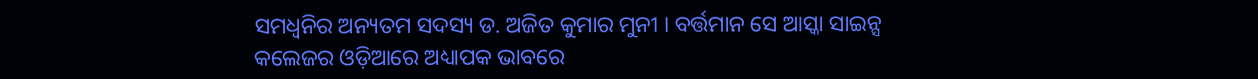ସମଧ୍ୱନିର ଅନ୍ୟତମ ସଦସ୍ୟ ଡ. ଅଜିତ କୁମାର ମୁନୀ । ବର୍ତ୍ତମାନ ସେ ଆସ୍କା ସାଇନ୍ସ କଲେଜର ଓଡ଼ିଆରେ ଅଧ୍ୟାପକ ଭାବରେ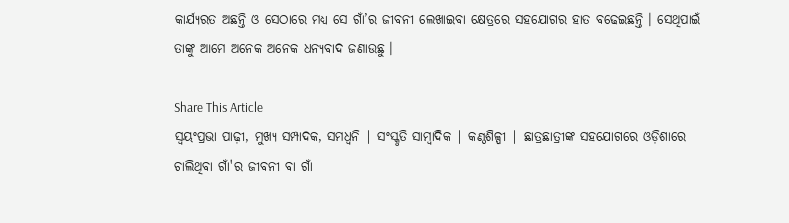କାର୍ଯ୍ୟରତ ଅଛନ୍ତି ଓ ସେଠାରେ ମଧ୍ୟ ସେ ଗାଁ’ର ଜୀବନୀ ଲେଖାଇବା କ୍ଷେତ୍ରରେ ସହଯୋଗର ହାତ ବଢେଇଛନ୍ତି । ସେଥିପାଇଁ ତାଙ୍କୁ ଆମେ ଅନେକ ଅନେକ ଧନ୍ୟବାଦ ଜଣାଉଛୁ ।

Share This Article
ସ୍ଵୟଂପ୍ରଭା ପାଢ଼ୀ, ମୁଖ୍ୟ ସମ୍ପାଦକ, ସମଧ୍ୱନି | ସଂସ୍କୃତି ସାମ୍ବାଦିକ | କଣ୍ଠଶିଳ୍ପୀ | ଛାତ୍ରଛାତ୍ରୀଙ୍କ ସହଯୋଗରେ ଓଡ଼ିଶାରେ ଚାଲିଥିବା ଗାଁ'ର ଜୀବନୀ ବା ଗାଁ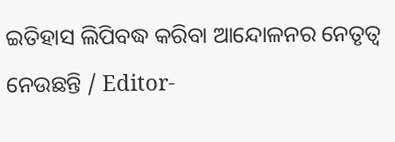ଇତିହାସ ଲିପିବଦ୍ଧ କରିବା ଆନ୍ଦୋଳନର ନେତୃତ୍ଵ ନେଉଛନ୍ତି / Editor-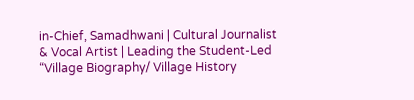in-Chief, Samadhwani | Cultural Journalist & Vocal Artist | Leading the Student-Led “Village Biography/ Village History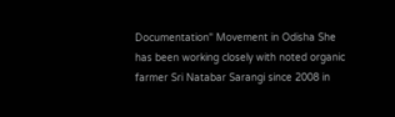Documentation" Movement in Odisha She has been working closely with noted organic farmer Sri Natabar Sarangi since 2008 in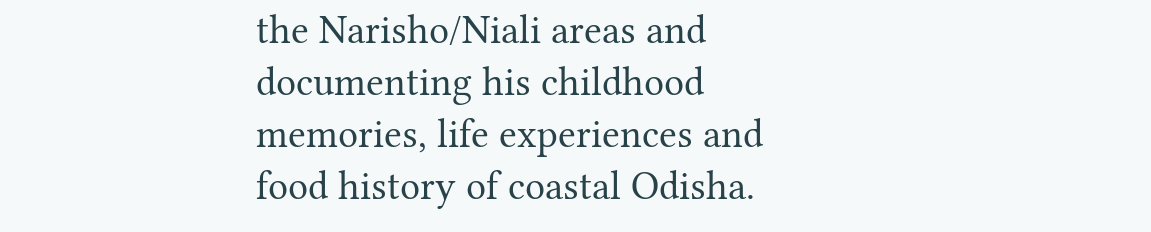the Narisho/Niali areas and documenting his childhood memories, life experiences and food history of coastal Odisha.